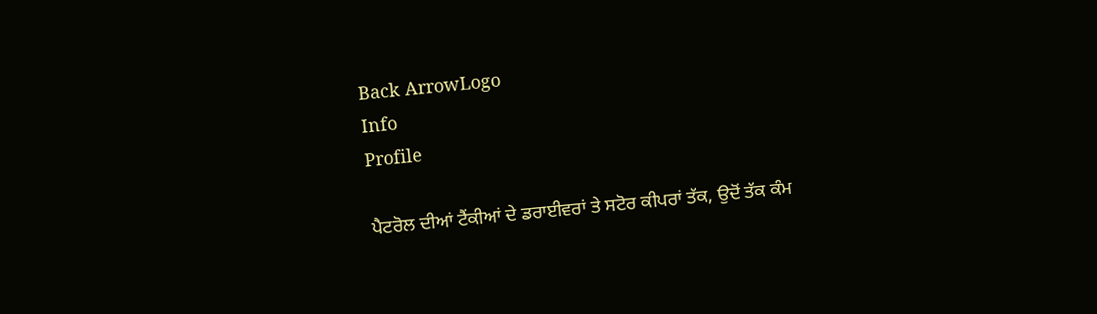Back ArrowLogo
Info
Profile

ਪੈਟਰੋਲ ਦੀਆਂ ਟੈਂਕੀਆਂ ਦੇ ਡਰਾਈਵਰਾਂ ਤੇ ਸਟੋਰ ਕੀਪਰਾਂ ਤੱਕ, ਉਦੋਂ ਤੱਕ ਕੰਮ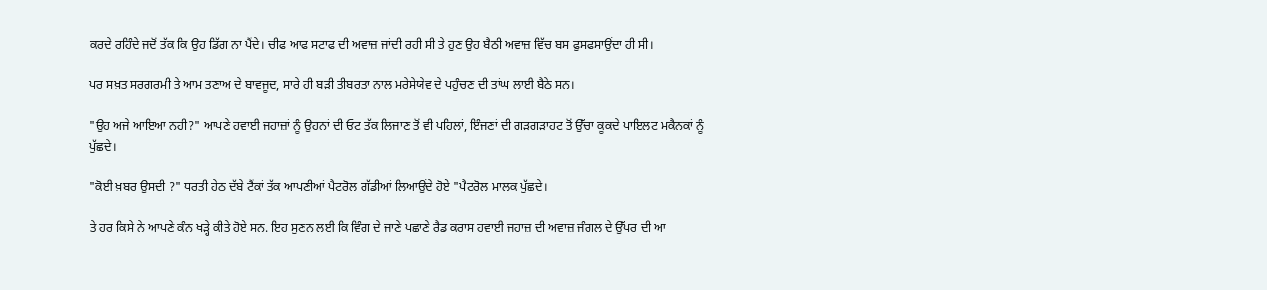ਕਰਦੇ ਰਹਿੰਦੇ ਜਦੋਂ ਤੱਕ ਕਿ ਉਹ ਡਿੱਗ ਨਾ ਪੈਂਦੇ। ਚੀਫ ਆਫ ਸਟਾਫ ਦੀ ਅਵਾਜ਼ ਜਾਂਦੀ ਰਹੀ ਸੀ ਤੇ ਹੁਣ ਉਹ ਬੈਠੀ ਅਵਾਜ਼ ਵਿੱਚ ਬਸ ਫੁਸਫਸਾਉਂਦਾ ਹੀ ਸੀ।

ਪਰ ਸਖ਼ਤ ਸਰਗਰਮੀ ਤੇ ਆਮ ਤਣਾਅ ਦੇ ਬਾਵਜੂਦ, ਸਾਰੇ ਹੀ ਬੜੀ ਤੀਬਰਤਾ ਨਾਲ ਮਰੇਸੇਯੇਵ ਦੇ ਪਹੁੰਚਣ ਦੀ ਤਾਂਘ ਲਾਈ ਬੈਠੇ ਸਨ।

"ਉਹ ਅਜੇ ਆਇਆ ਨਹੀ?" ਆਪਣੇ ਹਵਾਈ ਜਹਾਜ਼ਾਂ ਨੂੰ ਉਹਨਾਂ ਦੀ ਓਟ ਤੱਕ ਲਿਜਾਣ ਤੋਂ ਵੀ ਪਹਿਲਾਂ, ਇੰਜਣਾਂ ਦੀ ਗੜਗੜਾਹਟ ਤੋਂ ਉੱਚਾ ਕੂਕਦੇ ਪਾਇਲਟ ਮਕੈਨਕਾਂ ਨੂੰ ਪੁੱਛਦੇ।

"ਕੋਈ ਖ਼ਬਰ ਉਸਦੀ ?" ਧਰਤੀ ਹੇਠ ਦੱਬੇ ਟੈਂਕਾਂ ਤੱਕ ਆਪਣੀਆਂ ਪੈਟਰੋਲ ਗੱਡੀਆਂ ਲਿਆਉਂਦੇ ਹੋਏ "ਪੈਟਰੋਲ ਮਾਲਕ ਪੁੱਛਦੇ।

ਤੇ ਹਰ ਕਿਸੇ ਨੇ ਆਪਣੇ ਕੰਨ ਖੜ੍ਹੇ ਕੀਤੇ ਹੋਏ ਸਨ. ਇਹ ਸੁਣਨ ਲਈ ਕਿ ਵਿੰਗ ਦੇ ਜਾਣੇ ਪਛਾਣੇ ਰੈਡ ਕਰਾਸ ਹਵਾਈ ਜਹਾਜ਼ ਦੀ ਅਵਾਜ਼ ਜੰਗਲ ਦੇ ਉੱਪਰ ਦੀ ਆ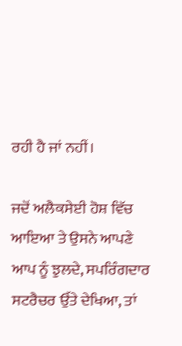ਰਹੀ ਹੈ ਜਾਂ ਨਹੀਂ।

ਜਦੋਂ ਅਲੈਕਸੇਈ ਹੋਸ਼ ਵਿੱਚ ਆਇਆ ਤੇ ਉਸਨੇ ਆਪਣੇ ਆਪ ਨੂੰ ਝੁਲਦੇ, ਸਪਰਿੰਗਦਾਰ ਸਟਰੈਚਰ ਉੱਤੇ ਦੇਖਿਆ, ਤਾਂ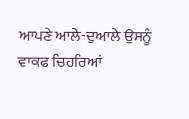ਆਪਣੇ ਆਲੇ-ਦੁਆਲੇ ਉਸਨੂੰ ਵਾਕਫ ਚਿਹਰਿਆਂ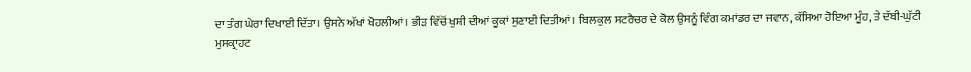ਦਾ ਤੰਗ ਘੇਰਾ ਦਿਖਾਈ ਦਿੱਤਾ। ਉਸਨੇ ਅੱਖਾਂ ਖੋਹਲੀਆਂ। ਭੀੜ ਵਿੱਚੋਂ ਖੁਸ਼ੀ ਦੀਆਂ ਕੂਕਾਂ ਸੁਣਾਈ ਦਿਤੀਆਂ। ਬਿਲਕੁਲ ਸਟਰੈਚਰ ਦੇ ਕੋਲ ਉਸਨੂੰ ਵਿੰਗ ਕਮਾਂਡਰ ਦਾ ਜਵਾਨ, ਕੱਸਿਆ ਹੋਇਆ ਮੂੰਹ, ਤੇ ਦੱਬੀ-ਘੁੱਟੀ ਮੁਸਕ੍ਰਾਹਟ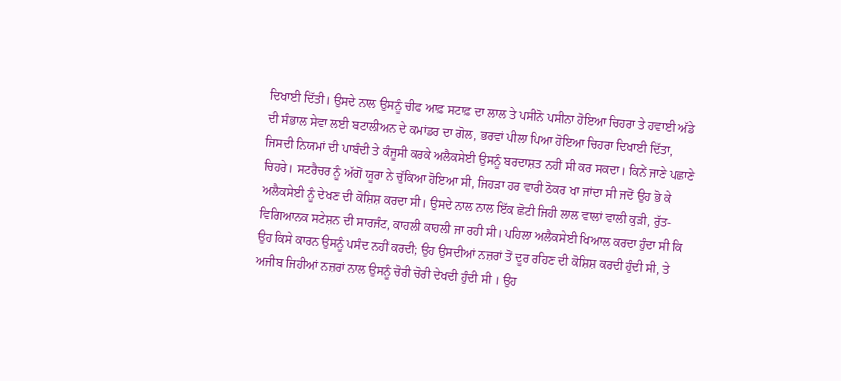ਦਿਖਾਈ ਦਿੱਤੀ। ਉਸਦੇ ਨਾਲ ਉਸਨੂੰ ਚੀਫ ਆਫ਼ ਸਟਾਫ਼ ਦਾ ਲਾਲ ਤੇ ਪਸੀਨੋ ਪਸੀਨਾ ਹੋਇਆ ਚਿਹਰਾ ਤੇ ਹਵਾਈ ਅੱਡੇ ਦੀ ਸੰਭਾਲ ਸੇਵਾ ਲਈ ਬਟਾਲੀਅਨ ਦੇ ਕਮਾਂਡਰ ਦਾ ਗੋਲ, ਭਰਵਾਂ ਪੀਲਾ ਪਿਆ ਹੋਇਆ ਚਿਹਰਾ ਦਿਖਾਈ ਦਿੱਤਾ, ਜਿਸਦੀ ਨਿਯਮਾਂ ਦੀ ਪਾਬੰਦੀ ਤੇ ਕੰਜੂਸੀ ਕਰਕੇ ਅਲੈਕਸੇਈ ਉਸਨੂੰ ਬਰਦਾਸ਼ਤ ਨਹੀਂ ਸੀ ਕਰ ਸਕਦਾ। ਕਿਨੇਂ ਜਾਣੇ ਪਛਾਣੇ ਚਿਹਰੇ। ਸਟਰੈਚਰ ਨੂੰ ਅੱਗੋਂ ਯੂਰਾ ਨੇ ਚੁੱਕਿਆ ਹੋਇਆ ਸੀ, ਜਿਹੜਾ ਹਰ ਵਾਰੀ ਠੋਕਰ ਖਾ ਜਾਂਦਾ ਸੀ ਜਦੋਂ ਉਹ ਭੋ ਕੇ ਅਲੈਕਸੇਈ ਨੂੰ ਦੇਖਣ ਦੀ ਕੋਸ਼ਿਸ਼ ਕਰਦਾ ਸੀ। ਉਸਦੇ ਨਾਲ ਨਾਲ ਇੱਕ ਛੋਟੀ ਜਿਹੀ ਲਾਲ ਵਾਲਾਂ ਵਾਲੀ ਕੁੜੀ, ਰੁੱਤ-ਵਿਗਿਆਨਕ ਸਟੇਸ਼ਨ ਦੀ ਸਾਰਜੰਟ, ਕਾਹਲੀ ਕਾਹਲੀ ਜਾ ਰਹੀ ਸੀ। ਪਹਿਲਾ ਅਲੈਕਸੇਈ ਖਿਆਲ ਕਰਦਾ ਹੁੰਦਾ ਸੀ ਕਿ ਉਹ ਕਿਸੇ ਕਾਰਨ ਉਸਨੂੰ ਪਸੰਦ ਨਹੀਂ ਕਰਦੀ; ਉਹ ਉਸਦੀਆਂ ਨਜ਼ਰਾਂ ਤੋਂ ਦੂਰ ਰਹਿਣ ਦੀ ਕੋਸ਼ਿਸ਼ ਕਰਦੀ ਹੁੰਦੀ ਸੀ, ਤੇ ਅਜੀਬ ਜਿਹੀਆਂ ਨਜ਼ਰਾਂ ਨਾਲ ਉਸਨੂੰ ਚੋਰੀ ਚੋਰੀ ਦੇਖਦੀ ਹੁੰਦੀ ਸੀ । ਉਹ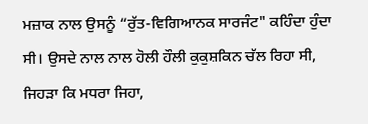ਮਜ਼ਾਕ ਨਾਲ ਉਸਨੂੰ “ਰੁੱਤ-ਵਿਗਿਆਨਕ ਸਾਰਜੰਟ" ਕਹਿੰਦਾ ਹੁੰਦਾ ਸੀ। ਉਸਦੇ ਨਾਲ ਨਾਲ ਹੋਲੀ ਹੌਲੀ ਕੁਕੁਸ਼ਕਿਨ ਚੱਲ ਰਿਹਾ ਸੀ, ਜਿਹੜਾ ਕਿ ਮਧਰਾ ਜਿਹਾ,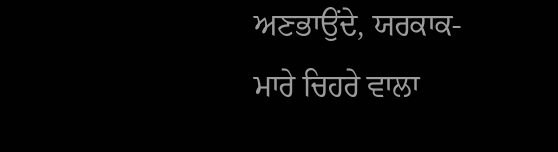ਅਣਭਾਉਂਦੇ, ਯਰਕਾਕ- ਮਾਰੇ ਚਿਹਰੇ ਵਾਲਾ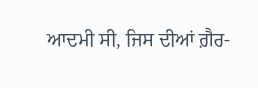ਆਦਮੀ ਸੀ, ਜਿਸ ਦੀਆਂ ਗ਼ੈਰ-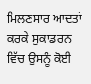ਮਿਲਣਸਾਰ ਆਦਤਾਂ ਕਰਕੇ ਸੁਕਾਡਰਨ ਵਿੱਚ ਉਸਨੂੰ ਕੋਈ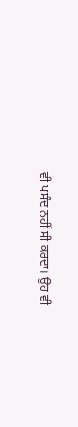ਵੀ ਪਸੰਦ ਨਹੀਂ ਸੀ ਕਰਦਾ। ਉਹ ਵੀ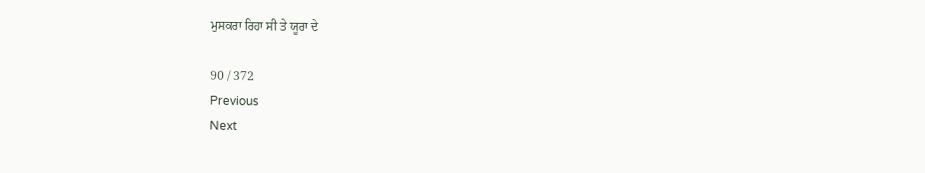ਮੁਸਕਰਾ ਰਿਹਾ ਸੀ ਤੇ ਯੂਰਾ ਦੇ

90 / 372
Previous
Next